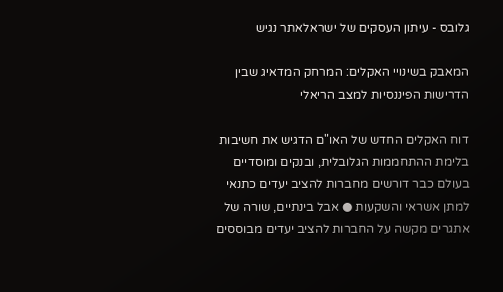גלובס - עיתון העסקים של ישראלאתר נגיש

המאבק בשינויי האקלים: המרחק המדאיג שבין הדרישות הפיננסיות למצב הריאלי

דוח האקלים החדש של האו"ם הדגיש את חשיבות בלימת ההתחממות הגלובלית, ובנקים ומוסדיים בעולם כבר דורשים מחברות להציב יעדים כתנאי למתן אשראי והשקעות ● אבל בינתיים, שורה של אתגרים מקשה על החברות להציב יעדים מבוססים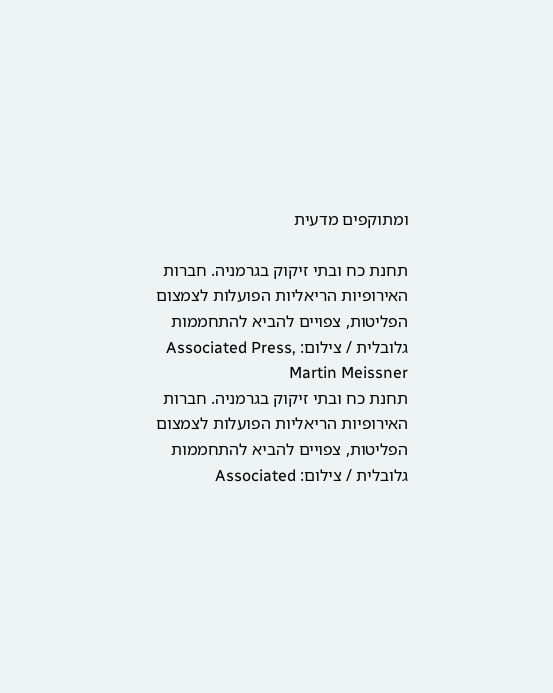ומתוקפים מדעית

תחנת כח ובתי זיקוק בגרמניה. חברות האירופיות הריאליות הפועלות לצמצום הפליטות, צפויים להביא להתחממות גלובלית / צילום: Associated Press, Martin Meissner
תחנת כח ובתי זיקוק בגרמניה. חברות האירופיות הריאליות הפועלות לצמצום הפליטות, צפויים להביא להתחממות גלובלית / צילום: Associated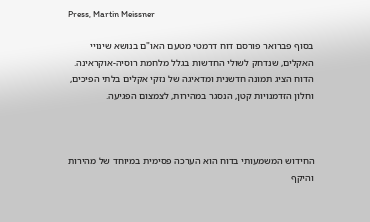Press, Martin Meissner

בסוף פברואר פורסם דוח דרמטי מטעם האו"ם בנושא שינויי האקלים, שנדחק לשולי החדשות בגלל מלחמת רוסיה-אוקראינה. הדוח הציג תמונה חדשנית ומדאיגה של נזקי אקלים בלתי הפיכים, וחלון הזדמנויות קטן, הנסגר במהירות, לצמצום הפגיעה.



החידוש המשמעותי בדוח הוא הערכה פסימית במיוחד של מהירות והיקף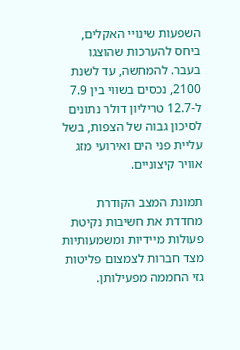השפעות שינויי האקלים, ביחס להערכות שהוצגו בעבר. להמחשה, עד לשנת 2100, נכסים בשווי בין 7.9 ל-12.7 טריליון דולר נתונים לסיכון גבוה של הצפות, בשל עליית פני הים ואירועי מזג אוויר קיצוניים.

תמונת המצב הקודרת מחדדת את חשיבות נקיטת פעולות מיידיות ומשמעותיות מצד חברות לצמצום פליטות גזי החממה מפעילותן.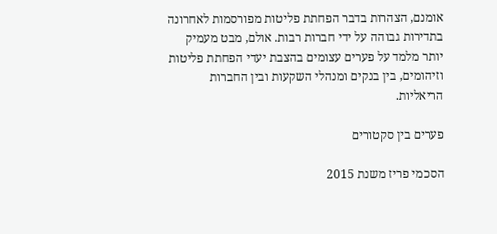אומנם, הצהרות בדבר הפחתת פליטות מפורסמות לאחרונה בתדירות גבוהה על ידי חברות רבות. אולם, מבט מעמיק יותר מלמד על פערים עצומים בהצבת יעדי הפחתת פליטות וזיהומים, בין בנקים ומנהלי השקעות ובין החברות הריאליות.

פערים בין סקטורים

הסכמי פריז משנת 2015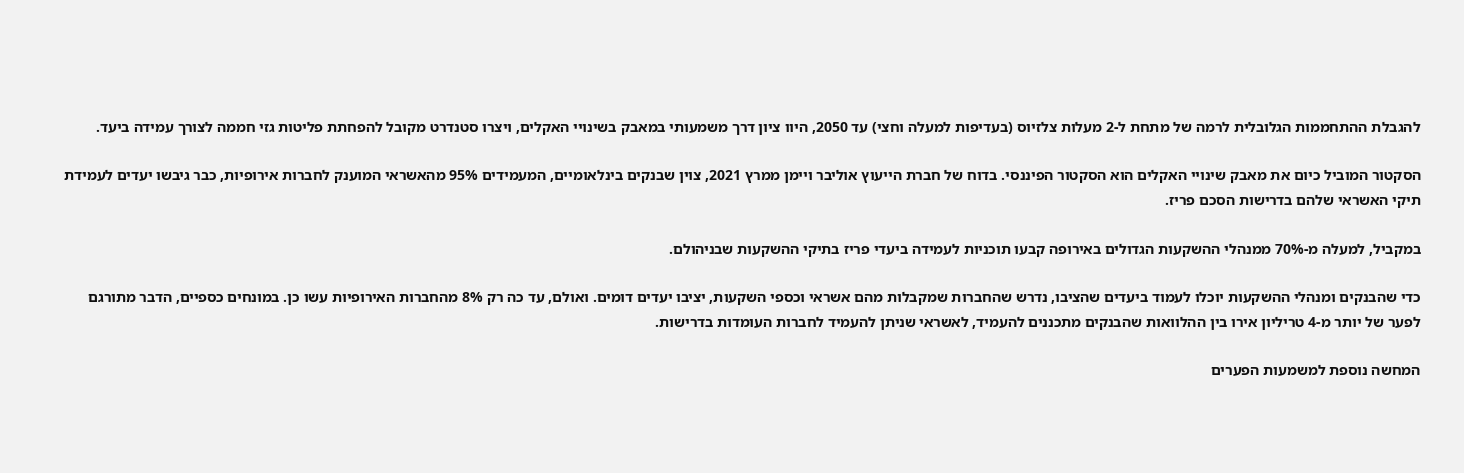להגבלת ההתחממות הגלובלית לרמה של מתחת ל-2 מעלות צלזיוס (בעדיפות למעלה וחצי) עד 2050, היוו ציון דרך משמעותי במאבק בשינויי האקלים, ויצרו סטנדרט מקובל להפחתת פליטות גזי חממה לצורך עמידה ביעד.

הסקטור המוביל כיום את מאבק שינויי האקלים הוא הסקטור הפיננסי. בדוח של חברת הייעוץ אוליבר ויימן ממרץ 2021, צוין שבנקים בינלאומיים, המעמידים 95% מהאשראי המוענק לחברות אירופיות, כבר גיבשו יעדים לעמידת תיקי האשראי שלהם בדרישות הסכם פריז.

במקביל, למעלה מ-70% ממנהלי ההשקעות הגדולים באירופה קבעו תוכניות לעמידה ביעדי פריז בתיקי ההשקעות שבניהולם.

כדי שהבנקים ומנהלי ההשקעות יוכלו לעמוד ביעדים שהציבו, נדרש שהחברות שמקבלות מהם אשראי וכספי השקעות, יציבו יעדים דומים. ואולם, עד כה רק 8% מהחברות האירופיות עשו כן. במונחים כספיים, הדבר מתורגם לפער של יותר מ-4 טריליון אירו בין ההלוואות שהבנקים מתכננים להעמיד, לאשראי שניתן להעמיד לחברות העומדות בדרישות.

המחשה נוספת למשמעות הפערים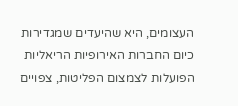העצומים, היא שהיעדים שמגדירות כיום החברות האירופיות הריאליות הפועלות לצמצום הפליטות, צפויים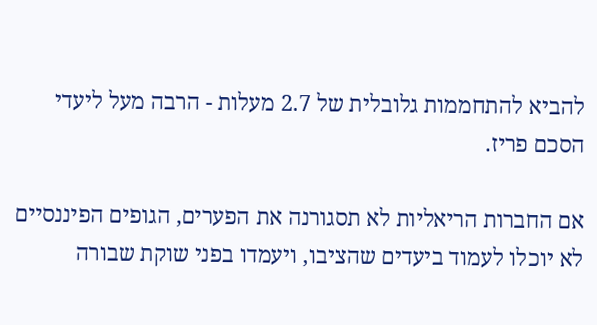להביא להתחממות גלובלית של 2.7 מעלות - הרבה מעל ליעדי הסכם פריז.

אם החברות הריאליות לא תסגורנה את הפערים, הגופים הפיננסיים לא יוכלו לעמוד ביעדים שהציבו, ויעמדו בפני שוקת שבורה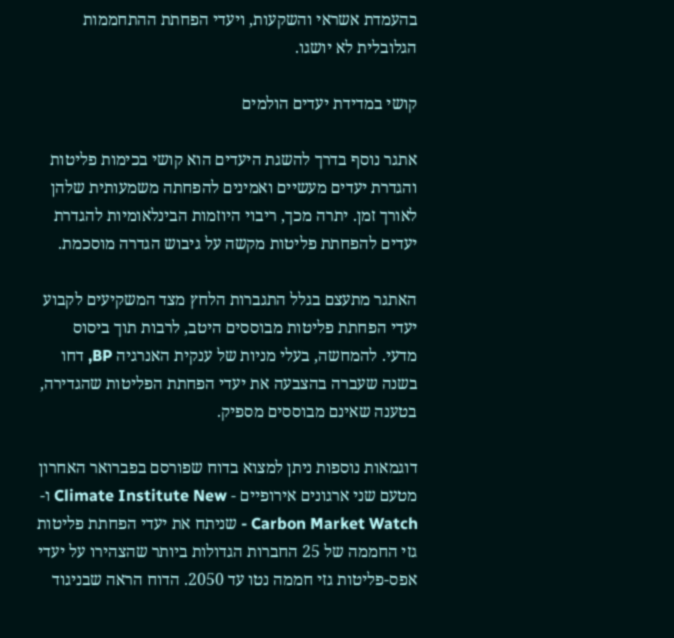בהעמדת אשראי והשקעות, ויעדי הפחתת ההתחממות הגלובלית לא יושגו.

קושי במדידת יעדים הולמים

אתגר נוסף בדרך להשגת היעדים הוא קושי בכימות פליטות והגדרת יעדים מעשיים ואמינים להפחתה משמעותית שלהן לאורך זמן. יתרה מכך, ריבוי היוזמות הבינלאומיות להגדרת יעדים להפחתת פליטות מקשה על גיבוש הגדרה מוסכמת.

האתגר מתעצם בגלל התגברות הלחץ מצד המשקיעים לקבוע יעדי הפחתת פליטות מבוססים היטב, לרבות תוך ביסוס מדעי. להמחשה, בעלי מניות של ענקית האנרגיה BP, דחו בשנה שעברה בהצבעה את יעדי הפחתת הפליטות שהגדירה, בטענה שאינם מבוססים מספיק.

דוגמאות נוספות ניתן למצוא בדוח שפורסם בפברואר האחרון מטעם שני ארגונים אירופיים - Climate Institute New ו-Carbon Market Watch - שניתח את יעדי הפחתת פליטות גזי החממה של 25 החברות הגדולות ביותר שהצהירו על יעדי אפס-פליטות גזי חממה נטו עד 2050. הדוח הראה שבניגוד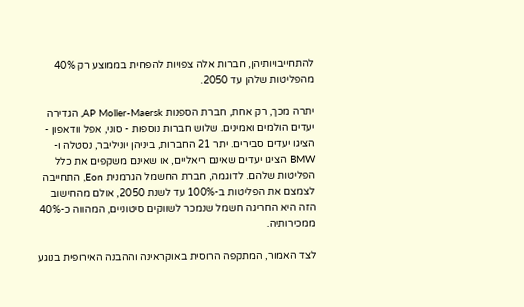להתחייבויותיהן, חברות אלה צפויות להפחית בממוצע רק 40% מהפליטות שלהן עד 2050.

יתרה מכך, רק אחת, חברת הספנות AP Moller-Maersk, הגדירה יעדים הולמים ואמינים. שלוש חברות נוספות - סוני, אפל וודאפון - הציגו יעדים סבירים. יתר 21 החברות, ביניהן יוניליבר, נסטלה ו-BMW הציגו יעדים שאינם ריאליים, או שאינם משקפים את כלל הפליטות שלהם. לדוגמה, חברת החשמל הגרמנית Eon, התחייבה לצמצם את הפליטות ב-100% עד לשנת 2050, אולם מהחישוב הזה היא החריגה חשמל שנמכר לשווקים סיטוניים, המהווה כ-40% ממכירותיה.

לצד האמור, המתקפה הרוסית באוקראינה וההבנה האירופית בנוגע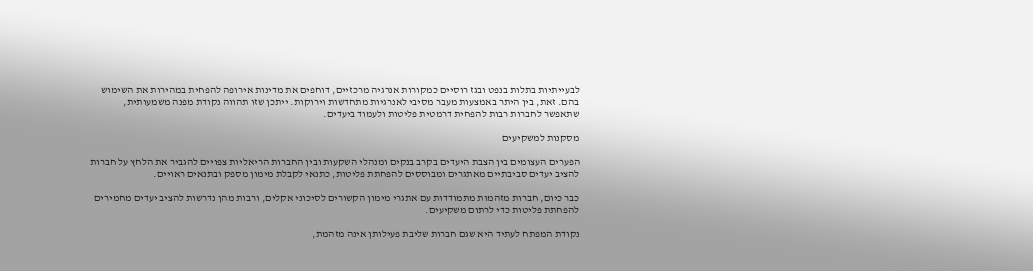לבעייתיות בתלות בנפט ובגז רוסיים כמקורות אנרגיה מרכזיים, דוחפים את מדינות אירופה להפחית במהירות את השימוש בהם. זאת, בין היתר באמצעות מעבר מסיבי לאנרגיות מתחדשות וירוקות. ייתכן שזו תהווה נקודת מפנה משמעותית, שתאפשר לחברות רבות להפחית דרמטית פליטות ולעמוד ביעדים.

מסקנות למשקיעים

הפערים העצומים בין הצבת היעדים בקרב בנקים ומנהלי השקעות ובין החברות הריאליות צפויים להגביר את הלחץ על חברות להציב יעדים סביבתיים מאתגרים ומבוססים להפחתת פליטות, כתנאי לקבלת מימון מספק ובתנאים ראויים.

כבר כיום, חברות מזהמות מתמודדות עם אתגרי מימון הקשורים לסיכוני אקלים, ורבות מהן נדרשות להציב יעדים מחמירים להפחתת פליטות כדי לרתום משקיעים.

נקודת המפתח לעתיד היא שגם חברות שליבת פעילותן אינה מזהמת,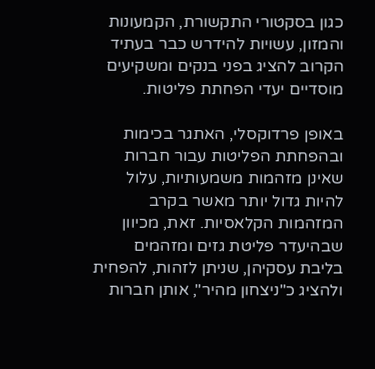כגון בסקטורי התקשורת, הקמעונות והמזון, עשויות להידרש כבר בעתיד הקרוב להציג בפני בנקים ומשקיעים מוסדיים יעדי הפחתת פליטות.

באופן פרדוקסלי, האתגר בכימות ובהפחתת הפליטות עבור חברות שאינן מזהמות משמעותיות, עלול להיות גדול יותר מאשר בקרב המזהמות הקלאסיות. זאת, מכיוון שבהיעדר פליטת גזים ומזהמים בליבת עסקיהן, שניתן לזהות, להפחית ולהציג כ"ניצחון מהיר", אותן חברות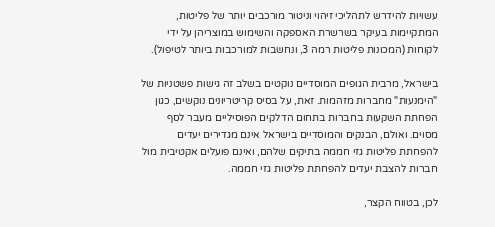עשויות להידרש לתהליכי זיהוי וניטור מורכבים יותר של פליטות, המתקיימות בעיקר בשרשרת האספקה והשימוש במוצריהן על ידי לקוחות (המכונות פליטות רמה 3, ונחשבות למורכבות ביותר לטיפול).

בישראל, מרבית הגופים המוסדיים נוקטים בשלב זה גישות פשטניות של "הימנעות" מחברות מזהמות. זאת, על בסיס קריטריונים נוקשים, כגון הפחתת השקעות בחברות בתחום הדלקים הפוסיליים מעבר לסף מסוים. ואולם, הבנקים והמוסדיים בישראל אינם מגדירים יעדים להפחתת פליטות גזי חממה בתיקים שלהם, ואינם פועלים אקטיבית מול חברות להצבת יעדים להפחתת פליטות גזי חממה.

לכן, בטווח הקצר,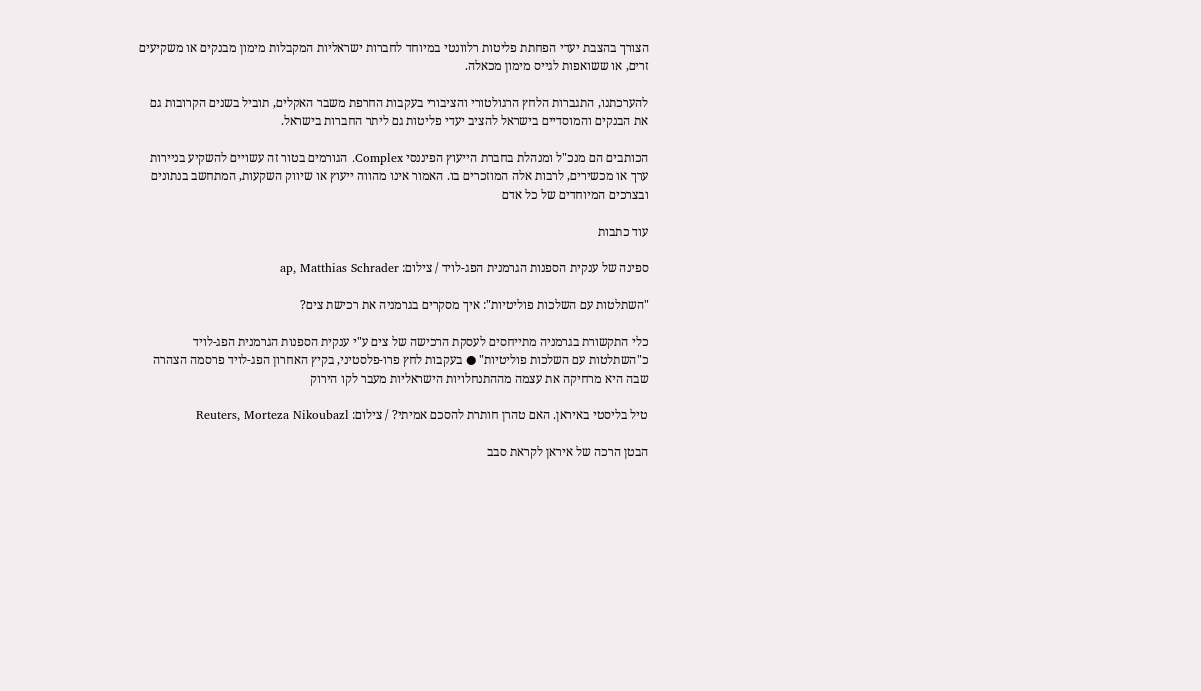הצורך בהצבת יעדי הפחתת פליטות רלוונטי במיוחד לחברות ישראליות המקבלות מימון מבנקים או משקיעים זרים, או ששואפות לגייס מימון מכאלה.

להערכתנו, התגברות הלחץ הרגולטורי והציבורי בעקבות החרפת משבר האקלים, תוביל בשנים הקרובות גם את הבנקים והמוסדיים בישראל להציב יעדי פליטות גם ליתר החברות בישראל.

הכותבים הם מנכ"ל ומנהלת בחברת הייעוץ הפיננסי Complex. הגורמים בטור זה עשויים להשקיע בניירות ערך או מכשירים, לרבות אלה המוזכרים בו. האמור אינו מהווה ייעוץ או שיווק השקעות, המתחשב בנתונים ובצרכים המיוחדים של כל אדם

עוד כתבות

ספינה של ענקית הספנות הגרמנית הפג-לויד / צילום: ap, Matthias Schrader

"השתלטות עם השלכות פוליטיות": איך מסקרים בגרמניה את רכישת צים?

כלי התקשורת בגרמניה מתייחסים לעסקת הרכישה של צים ע"י ענקית הספנות הגרמנית הפג-לויד כ"השתלטות עם השלכות פוליטיות" ● בעקבות לחץ פרו-פלסטיני, בקיץ האחרון הפג-לויד פרסמה הצהרה שבה היא מרחיקה את עצמה מההתנחלויות הישראליות מעבר לקו הירוק

טיל בליסטי באיראן. האם טהרן חותרת להסכם אמיתי? / צילום: Reuters, Morteza Nikoubazl

הבטן הרכה של איראן לקראת סבב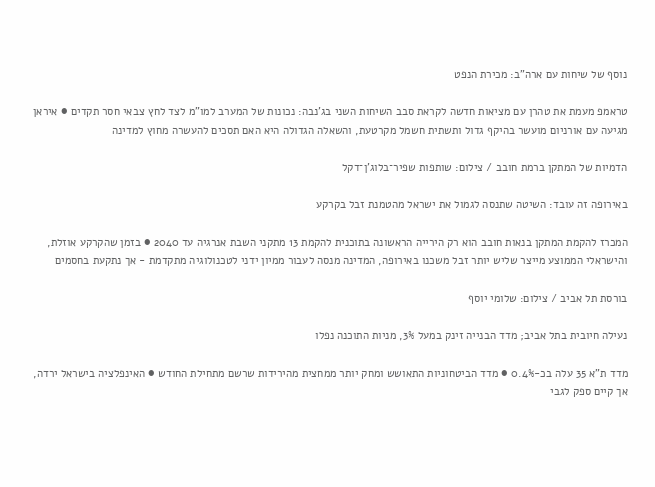נוסף של שיחות עם ארה"ב: מכירת הנפט

טראמפ מעמת את טהרן עם מציאות חדשה לקראת סבב השיחות השני בג'נבה: נכונות של המערב למו"מ לצד לחץ צבאי חסר תקדים ● איראן מגיעה עם אורניום מועשר בהיקף גדול ותשתית חשמל מקרטעת, והשאלה הגדולה היא האם תסכים להעשרה מחוץ למדינה

הדמיות של המתקן ברמת חובב / צילום: שותפות שפיר־בלוג'ן־דקל

באירופה זה עובד: השיטה שתנסה לגמול את ישראל מהטמנת זבל בקרקע

המכרז להקמת המתקן בנאות חובב הוא רק הירייה הראשונה בתוכנית להקמת 13 מתקני השבת אנרגיה עד 2040 ● בזמן שהקרקע אוזלת, והישראלי הממוצע מייצר שליש יותר זבל משכנו באירופה, המדינה מנסה לעבור ממיון ידני לטכנולוגיה מתקדמת - אך נתקעת בחסמים

בורסת תל אביב / צילום: שלומי יוסף

נעילה חיובית בתל אביב; מדד הבנייה זינק במעל 3%, מניות התוכנה נפלו

מדד ת"א 35 עלה בכ-0.4% ● מדד הביטחוניות התאושש ומחק יותר ממחצית מהירידות שרשם מתחילת החודש ● האינפלציה בישראל ירדה, אך קיים ספק לגבי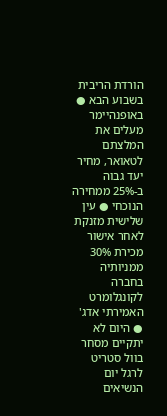הורדת הריבית בשבוע הבא ● באופנהיימר מעלים את המלצתם לטאואר, מחיר יעד גבוה ב-25% ממחירה הנוכחי ● עין שלישית מזנקת לאחר אישור מכירת 30% ממניותיה בחברה לקונגלומרט האמירתי אדג' ● היום לא יתקיים מסחר בוול סטריט לרגל יום הנשיאים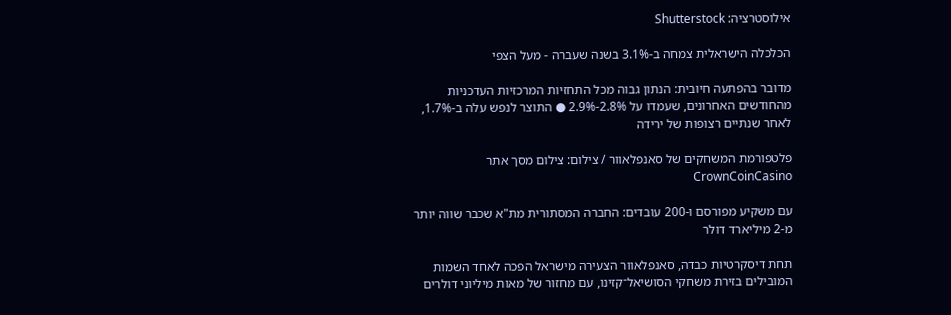אילוסטרציה: Shutterstock

הכלכלה הישראלית צמחה ב-3.1% בשנה שעברה - מעל הצפי

מדובר בהפתעה חיובית: הנתון גבוה מכל התחזיות המרכזיות העדכניות מהחודשים האחרונים, שעמדו על 2.8%-2.9% ● התוצר לנפש עלה ב-1.7%, לאחר שנתיים רצופות של ירידה

פלטפורמת המשחקים של סאנפלאוור / צילום: צילום מסך אתר CrownCoinCasino

עם משקיע מפורסם ו-200 עובדים: החברה המסתורית מת"א שכבר שווה יותר מ-2 מיליארד דולר

תחת דיסקרטיות כבדה, סאנפלאוור הצעירה מישראל הפכה לאחד השמות המובילים בזירת משחקי הסושיאל־קזינו, עם מחזור של מאות מיליוני דולרים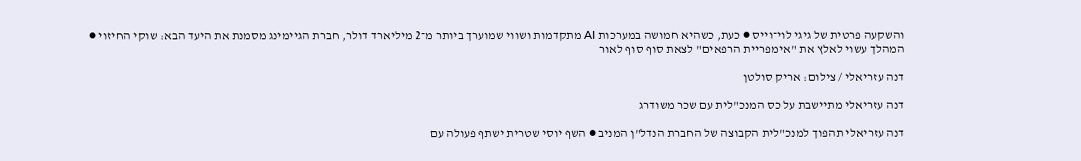והשקעה פרטית של גיגי לוי־וייס ● כעת, כשהיא חמושה במערכות AI מתקדמות ושווי שמוערך ביותר מ־2 מיליארד דולר, חברת הגיימינג מסמנת את היעד הבא: שוקי החיזוי ● המהלך עשוי לאלץ את "אימפריית הרפאים" לצאת סוף סוף לאור

דנה עזריאלי / צילום: אריק סולטן

דנה עזריאלי מתיישבת על כס המנכ"לית עם שכר משודרג

דנה עזריאלי תהפוך למנכ"לית הקבוצה של החברת הנדל"ן המניב ● השף יוסי שטרית ישתף פעולה עם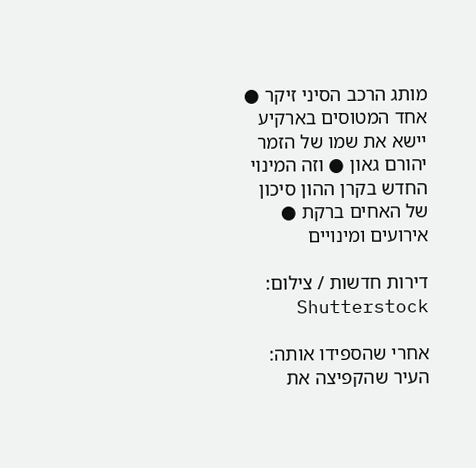מותג הרכב הסיני זיקר ● אחד המטוסים בארקיע יישא את שמו של הזמר יהורם גאון ● וזה המינוי החדש בקרן ההון סיכון של האחים ברקת ● אירועים ומינויים

דירות חדשות / צילום: Shutterstock

אחרי שהספידו אותה: העיר שהקפיצה את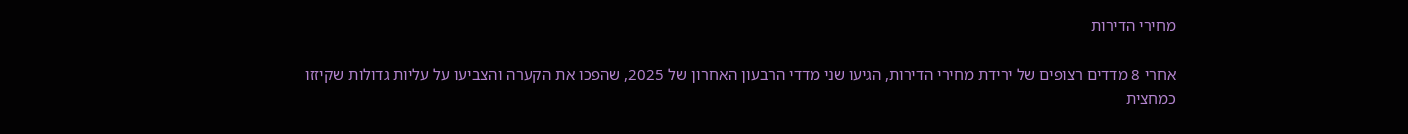מחירי הדירות

אחרי 8 מדדים רצופים של ירידת מחירי הדירות, הגיעו שני מדדי הרבעון האחרון של 2025, שהפכו את הקערה והצביעו על עליות גדולות שקיזזו כמחצית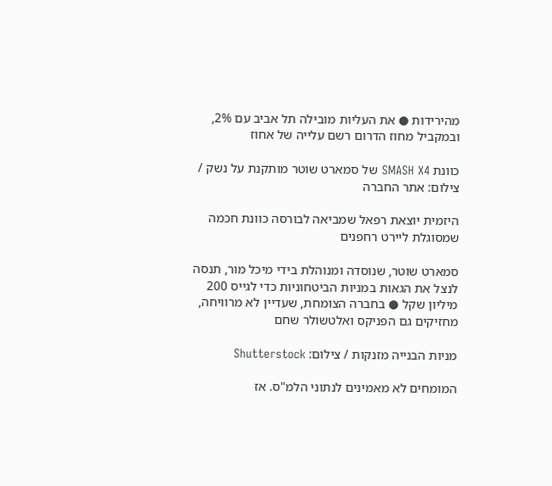מהירידות ● את העליות מובילה תל אביב עם 2%, ובמקביל מחוז הדרום רשם עלייה של אחוז

כוונת SMASH X4 של סמארט שוטר מותקנת על נשק / צילום: אתר החברה

היזמית יוצאת רפאל שמביאה לבורסה כוונת חכמה שמסוגלת ליירט רחפנים

סמארט שוטר, שנוסדה ומנוהלת בידי מיכל מור, תנסה לנצל את הגאות במניות הביטחוניות כדי לגייס 200 מיליון שקל ● בחברה הצומחת, שעדיין לא מרוויחה, מחזיקים גם הפניקס ואלטשולר שחם

מניות הבנייה מזנקות / צילום: Shutterstock

המומחים לא מאמינים לנתוני הלמ"ס. אז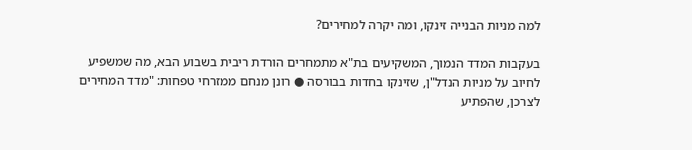למה מניות הבנייה זינקו, ומה יקרה למחירים?

בעקבות המדד הנמוך, המשקיעים בת"א מתמחרים הורדת ריבית בשבוע הבא, מה שמשפיע לחיוב על מניות הנדל"ן, שזינקו בחדות בבורסה ● רונן מנחם ממזרחי טפחות: "מדד המחירים לצרכן, שהפתיע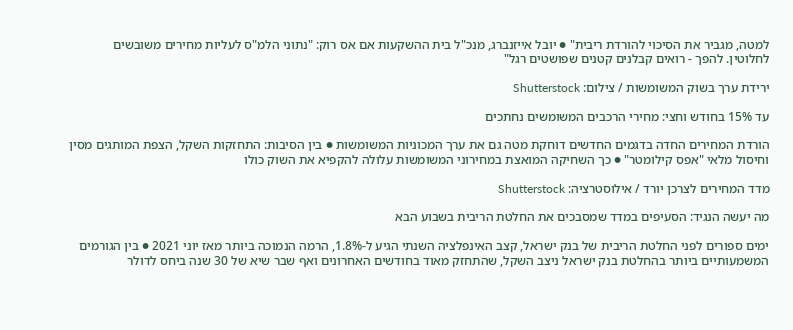למטה, מגביר את הסיכוי להורדת ריבית" ● יובל אייזנברג, מנכ"ל בית ההשקעות אם אס רוק: "נתוני הלמ"ס לעליות מחירים משובשים לחלוטין. להפך - רואים קבלנים קטנים שפושטים רגל"

ירידת ערך בשוק המשומשות / צילום: Shutterstock

עד 15% בחודש וחצי: מחירי הרכבים המשומשים נחתכים

הורדת המחירים החדה בדגמים החדשים דוחקת מטה גם את ערך המכוניות המשומשות ● בין הסיבות: התחזקות השקל, הצפת המותגים מסין וחיסול מלאי "אפס קילומטר" ● כך השחיקה המואצת במחירוני המשומשות עלולה להקפיא את השוק כולו

מדד המחירים לצרכן יורד / אילוסטרציה: Shutterstock

מה יעשה הנגיד: הסעיפים במדד שמסבכים את החלטת הריבית בשבוע הבא

ימים ספורים לפני החלטת הריבית של בנק ישראל, קצב האינפלציה השנתי הגיע ל-1.8%, הרמה הנמוכה ביותר מאז יוני 2021 ● בין הגורמים המשמעותיים ביותר בהחלטת בנק ישראל ניצב השקל, שהתחזק מאוד בחודשים האחרונים ואף שבר שיא של 30 שנה ביחס לדולר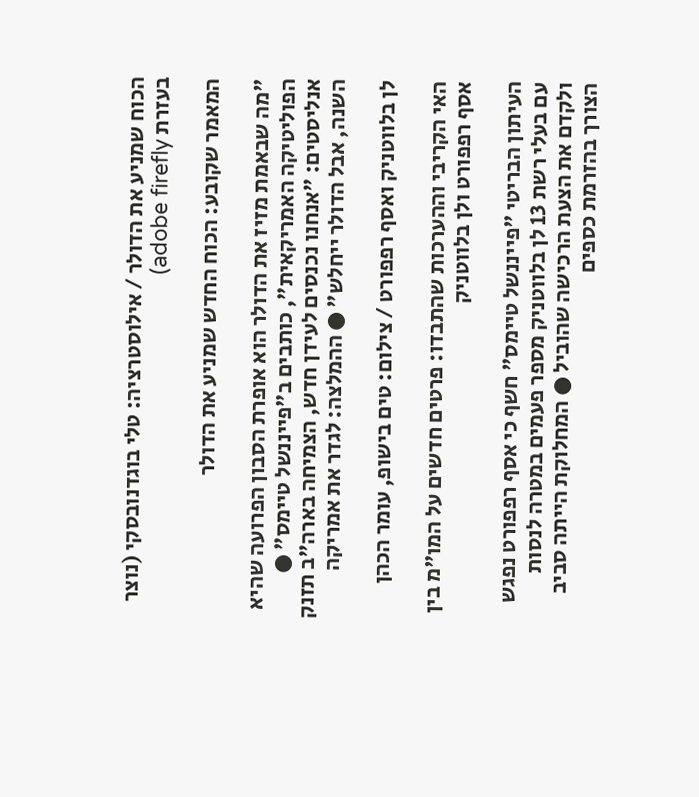הכוח שמניע את הדולר / אילוסטרציה: טלי בוגדנובסקי (נוצר בעזרת adobe firefly)

המאמר שקובע: הכוח החדש שמניע את הדולר

"מה שבאמת מזיז את הדולר הוא אופרת הסבון הפרועה שהיא הפוליטיקה האמריקאית", כותבים ב"פייננשל טיימס" ● אנליסטים: "אנחנו נכנסים לעידן חדש, הצמיחה בארה"ב תזנק השנה, אבל הדולר ייחלש" ● ההמלצה: לגדר את אמריקה

לן בלווטניק ואסף רפפורט / צילום: טים בישופ, עומר הכהן

האי הקריבי וההערכות שהתבדו: פרטים חדשים על המו"מ בין אסף רפפורט ולן בלווטניק

העיתון הבריטי "פייננשל טיימס" חשף כי אסף רפפורט נפגש עם בעלי רשת 13 לן בלווטניק מספר פעמים במטרה לנסות ולקדם את הצעת הרכישה שהוביל ● המחלוקת הייתה סביב הצורך בהזרמת כספים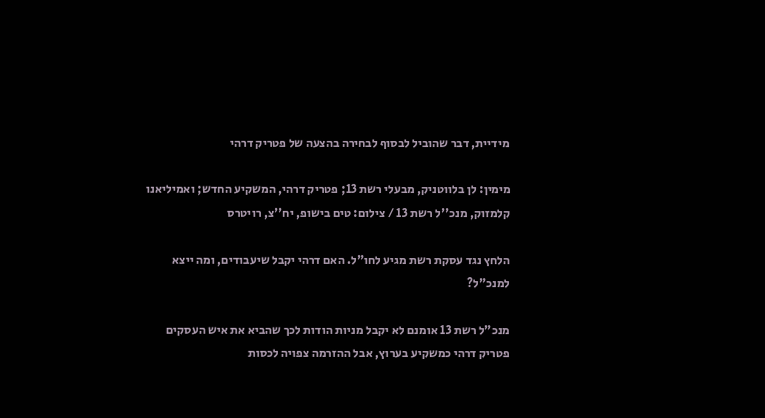מידיית, דבר שהוביל לבסוף לבחירה בהצעה של פטריק דרהי

מימין: לן בלווטניק, מבעלי רשת 13; פטריק דרהי, המשקיע החדש; ואמיליאנו קלמזוק, מנכ''ל רשת 13 / צילום: טים בישופ, יח''צ, רויטרס

הלחץ נגד עסקת רשת מגיע לחו"ל. האם דרהי יקבל שיעבודים, ומה ייצא למנכ"ל?

מנכ"ל רשת 13 אומנם לא יקבל מניות הודות לכך שהביא את איש העסקים פטריק דרהי כמשקיע בערוץ, אבל ההזרמה צפויה לכסות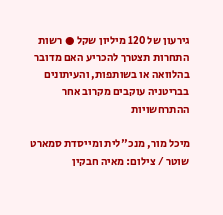גירעון של 120 מיליון שקל ● רשות התחרות תצטרך להכריע האם מדובר בהלוואה או בשותפות, והעיתונים בבריטניה עוקבים מקרוב אחר ההתרחשויות

מיכל מור, מנכ''לית ומייסדת סמארט שוטר / צילום: מאיה חבקין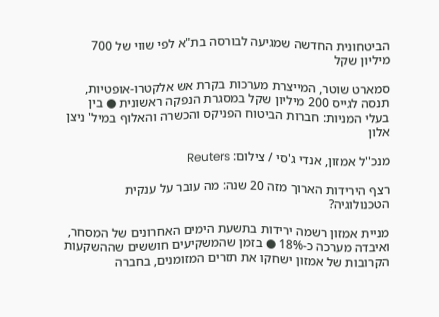הביטחונית החדשה שמגיעה לבורסה בת"א לפי שווי של 700 מיליון שקל

סמארט שוטר, המייצרת מערכות בקרת אש אלקטרו-אופטיות, תנסה לגייס 200 מיליון שקל במסגרת הנפקה ראשונית ● בין בעלי המניות: חברות הביטוח הפניקס והכשרה והאלוף במיל' ניצן אלון

מנכ''ל אמזון, אנדי ג'סי / צילום: Reuters

רצף הירידות הארוך מזה 20 שנה: מה עובר על ענקית הטכנולוגיה?

מניית אמזון רשמה ירידות בתשעת הימים האחרונים של המסחר, ואיבדה מערכה כ-18% ● בזמן שהמשקיעים חוששים שההשקעות הקרובות של אמזון ישחקו את תזרים המזומנים, בחברה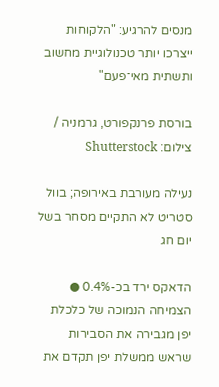מנסים להרגיע: "הלקוחות ייצרכו יותר טכנולוגיית מחשוב ותשתית מאי־פעם"

בורסת פרנקפורט, גרמניה / צילום: Shutterstock

נעילה מעורבת באירופה; בוול סטריט לא התקיים מסחר בשל יום חג

הדאקס ירד בכ-0.4% ● הצמיחה הנמוכה של כלכלת יפן מגבירה את הסבירות שראש ממשלת יפן תקדם את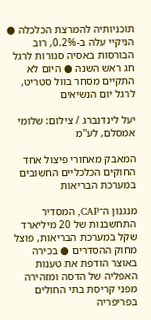תוכניותיה להמרצת הכלכלה ● הניקיי עלה ב-0.2%, רוב הבורסות באסיה סגורות לרגל חג ראש השנה ● היום לא התקיים מסחר בוול סטריט, לרגל יום הנשיאים

יעל לינדנברג / צילום: שלומי אמסלם, לע''מ

המאבק מאחורי פיצול אחד החוקים הכלכליים החשובים במערכת הבריאות

מנגנון ה־CAP, המסדיר התחשבנות של 20 מיליארד שקל במערכת הבריאות, פוצל מחוק ההסדרים ● בכירה באוצר הודפת את טענות האפליה של הדסה ומזהירה מפני קריסת בתי החולים בפריפריה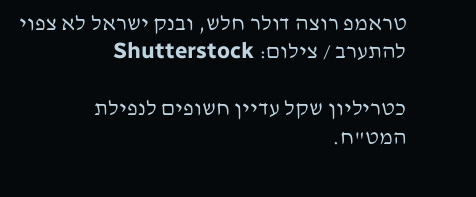טראמפ רוצה דולר חלש, ובנק ישראל לא צפוי להתערב / צילום: Shutterstock

כטריליון שקל עדיין חשופים לנפילת המט"ח.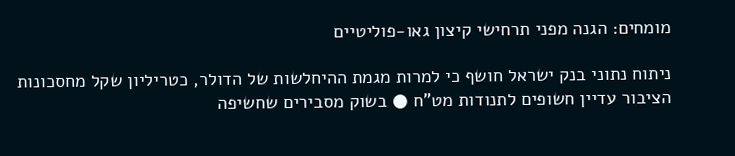מומחים: הגנה מפני תרחישי קיצון גאו-פוליטיים

ניתוח נתוני בנק ישראל חושף כי למרות מגמת ההיחלשות של הדולר, כטריליון שקל מחסכונות הציבור עדיין חשופים לתנודות מט"ח ● בשוק מסבירים שחשיפה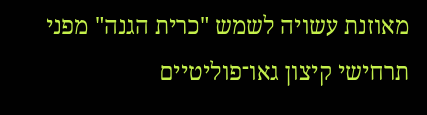מאוזנת עשויה לשמש "כרית הגנה" מפני תרחישי קיצון גאו־פוליטיים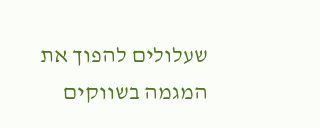שעלולים להפוך את המגמה בשווקים